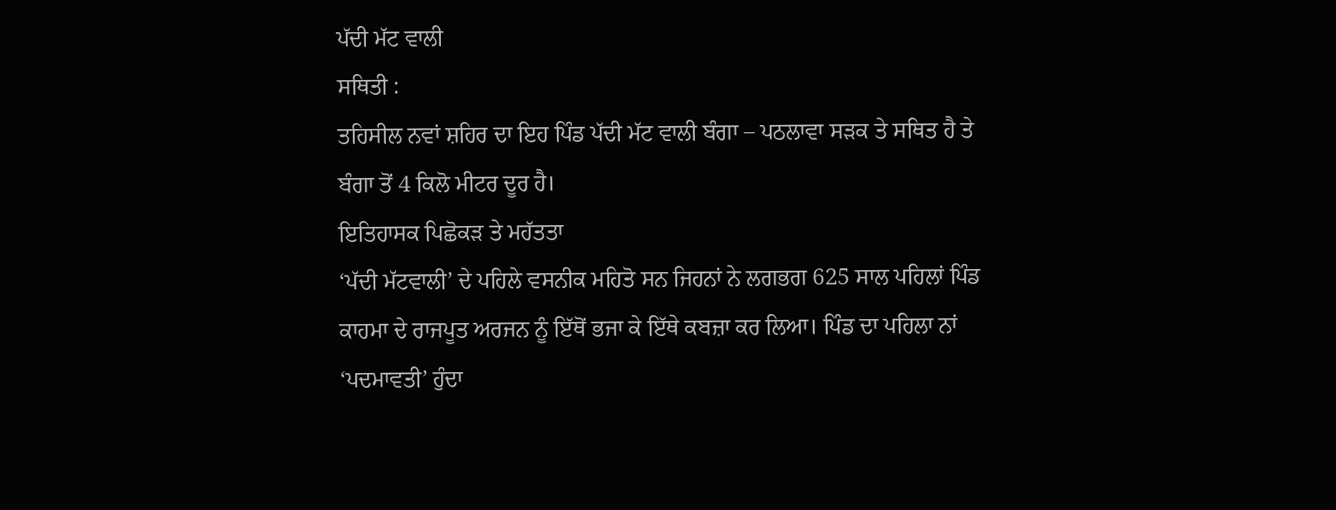ਪੱਦੀ ਮੱਟ ਵਾਲੀ
ਸਥਿਤੀ :
ਤਹਿਸੀਲ ਨਵਾਂ ਸ਼ਹਿਰ ਦਾ ਇਹ ਪਿੰਡ ਪੱਦੀ ਮੱਟ ਵਾਲੀ ਬੰਗਾ – ਪਠਲਾਵਾ ਸੜਕ ਤੇ ਸਥਿਤ ਹੈ ਤੇ ਬੰਗਾ ਤੋਂ 4 ਕਿਲੋ ਮੀਟਰ ਦੂਰ ਹੈ।
ਇਤਿਹਾਸਕ ਪਿਛੋਕੜ ਤੇ ਮਹੱਤਤਾ
‘ਪੱਦੀ ਮੱਟਵਾਲੀ’ ਦੇ ਪਹਿਲੇ ਵਸਨੀਕ ਮਹਿਤੋ ਸਨ ਜਿਹਨਾਂ ਨੇ ਲਗਭਗ 625 ਸਾਲ ਪਹਿਲਾਂ ਪਿੰਡ ਕਾਹਮਾ ਦੇ ਰਾਜਪੂਤ ਅਰਜਨ ਨੂੰ ਇੱਥੋਂ ਭਜਾ ਕੇ ਇੱਥੇ ਕਬਜ਼ਾ ਕਰ ਲਿਆ। ਪਿੰਡ ਦਾ ਪਹਿਲਾ ਨਾਂ ‘ਪਦਮਾਵਤੀ’ ਹੁੰਦਾ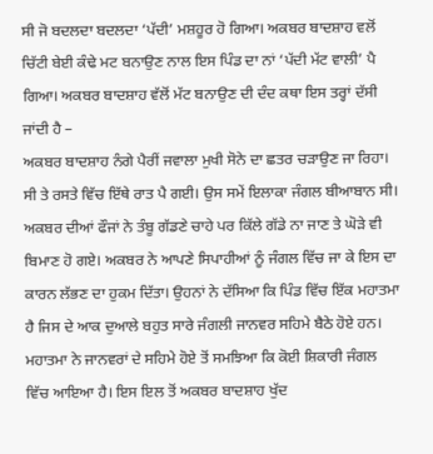ਸੀ ਜੋ ਬਦਲਦਾ ਬਦਲਦਾ ‘ਪੱਦੀ’ ਮਸ਼ਹੂਰ ਹੋ ਗਿਆ। ਅਕਬਰ ਬਾਦਸ਼ਾਹ ਵਲੋਂ ਚਿੱਟੀ ਬੇਈ ਕੰਢੇ ਮਟ ਬਨਾਉਣ ਨਾਲ ਇਸ ਪਿੰਡ ਦਾ ਨਾਂ ‘ਪੱਦੀ ਮੱਟ ਵਾਲੀ’ ਪੈ ਗਿਆ। ਅਕਬਰ ਬਾਦਸ਼ਾਹ ਵੱਲੋਂ ਮੱਟ ਬਨਾਉਣ ਦੀ ਦੰਦ ਕਥਾ ਇਸ ਤਰ੍ਹਾਂ ਦੱਸੀ ਜਾਂਦੀ ਹੈ –
ਅਕਬਰ ਬਾਦਸ਼ਾਹ ਨੰਗੇ ਪੈਰੀਂ ਜਵਾਲਾ ਮੁਖੀ ਸੋਨੇ ਦਾ ਛਤਰ ਚੜਾਉਣ ਜਾ ਰਿਹਾ। ਸੀ ਤੇ ਰਸਤੇ ਵਿੱਚ ਇੱਥੇ ਰਾਤ ਪੈ ਗਈ। ਉਸ ਸਮੇਂ ਇਲਾਕਾ ਜੰਗਲ ਬੀਆਬਾਨ ਸੀ। ਅਕਬਰ ਦੀਆਂ ਫੌਜਾਂ ਨੇ ਤੰਬੂ ਗੱਡਣੇ ਚਾਹੇ ਪਰ ਕਿੱਲੇ ਗੱਡੇ ਨਾ ਜਾਣ ਤੇ ਘੋੜੇ ਵੀ ਬਿਮਾਣ ਹੋ ਗਏ। ਅਕਬਰ ਨੇ ਆਪਣੇ ਸਿਪਾਹੀਆਂ ਨੂੰ ਜੰਗਲ ਵਿੱਚ ਜਾ ਕੇ ਇਸ ਦਾ ਕਾਰਨ ਲੱਭਣ ਦਾ ਹੁਕਮ ਦਿੱਤਾ। ਉਹਨਾਂ ਨੇ ਦੱਸਿਆ ਕਿ ਪਿੰਡ ਵਿੱਚ ਇੱਕ ਮਹਾਤਮਾ ਹੈ ਜਿਸ ਦੇ ਆਕ ਦੁਆਲੇ ਬਹੁਤ ਸਾਰੇ ਜੰਗਲੀ ਜਾਨਵਰ ਸਹਿਮੇ ਬੈਠੇ ਹੋਏ ਹਨ। ਮਹਾਤਮਾ ਨੇ ਜਾਨਵਰਾਂ ਦੇ ਸਹਿਮੇ ਹੋਏ ਤੋਂ ਸਮਝਿਆ ਕਿ ਕੋਈ ਸ਼ਿਕਾਰੀ ਜੰਗਲ ਵਿੱਚ ਆਇਆ ਹੈ। ਇਸ ਇਲ ਤੋਂ ਅਕਬਰ ਬਾਦਸ਼ਾਹ ਖੁੱਦ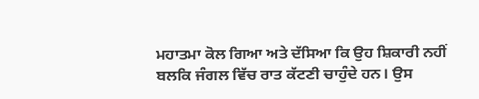ਮਹਾਤਮਾ ਕੋਲ ਗਿਆ ਅਤੇ ਦੱਸਿਆ ਕਿ ਉਹ ਸ਼ਿਕਾਰੀ ਨਹੀਂ ਬਲਕਿ ਜੰਗਲ ਵਿੱਚ ਰਾਤ ਕੱਟਣੀ ਚਾਹੁੰਦੇ ਹਨ। ਉਸ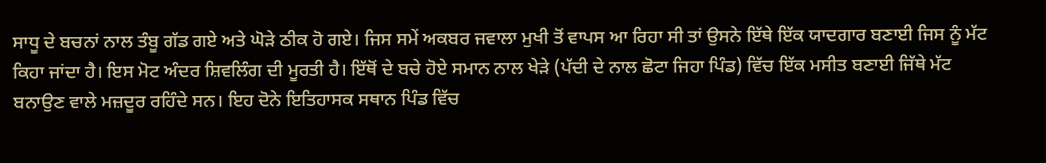ਸਾਧੂ ਦੇ ਬਚਨਾਂ ਨਾਲ ਤੰਬੂ ਗੱਡ ਗਏ ਅਤੇ ਘੋੜੇ ਠੀਕ ਹੋ ਗਏ। ਜਿਸ ਸਮੇਂ ਅਕਬਰ ਜਵਾਲਾ ਮੁਖੀ ਤੋਂ ਵਾਪਸ ਆ ਰਿਹਾ ਸੀ ਤਾਂ ਉਸਨੇ ਇੱਥੇ ਇੱਕ ਯਾਦਗਾਰ ਬਣਾਈ ਜਿਸ ਨੂੰ ਮੱਟ ਕਿਹਾ ਜਾਂਦਾ ਹੈ। ਇਸ ਮੋਟ ਅੰਦਰ ਸ਼ਿਵਲਿੰਗ ਦੀ ਮੂਰਤੀ ਹੈ। ਇੱਥੋਂ ਦੇ ਬਚੇ ਹੋਏ ਸਮਾਨ ਨਾਲ ਖੇੜੇ (ਪੱਦੀ ਦੇ ਨਾਲ ਛੋਟਾ ਜਿਹਾ ਪਿੰਡ) ਵਿੱਚ ਇੱਕ ਮਸੀਤ ਬਣਾਈ ਜਿੱਥੇ ਮੱਟ ਬਨਾਉਣ ਵਾਲੇ ਮਜ਼ਦੂਰ ਰਹਿੰਦੇ ਸਨ। ਇਹ ਦੋਨੇ ਇਤਿਹਾਸਕ ਸਥਾਨ ਪਿੰਡ ਵਿੱਚ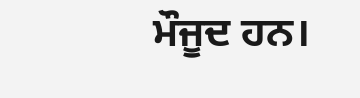ਮੌਜੂਦ ਹਨ।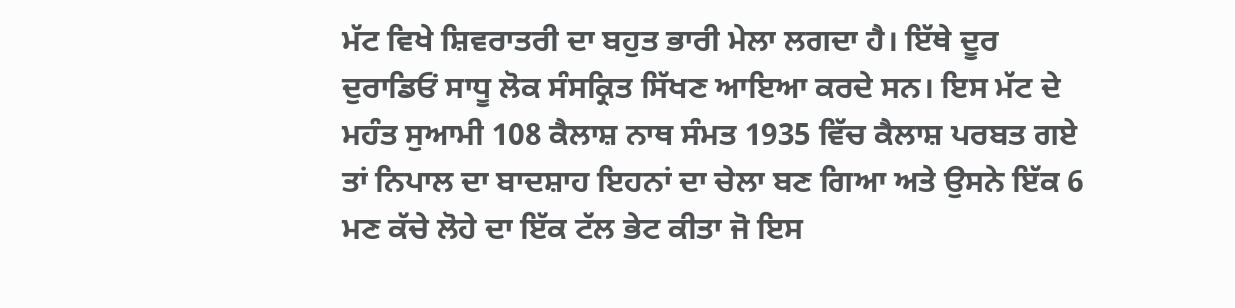ਮੱਟ ਵਿਖੇ ਸ਼ਿਵਰਾਤਰੀ ਦਾ ਬਹੁਤ ਭਾਰੀ ਮੇਲਾ ਲਗਦਾ ਹੈ। ਇੱਥੇ ਦੂਰ ਦੁਰਾਡਿਓਂ ਸਾਧੂ ਲੋਕ ਸੰਸਕ੍ਰਿਤ ਸਿੱਖਣ ਆਇਆ ਕਰਦੇ ਸਨ। ਇਸ ਮੱਟ ਦੇ ਮਹੰਤ ਸੁਆਮੀ 108 ਕੈਲਾਸ਼ ਨਾਥ ਸੰਮਤ 1935 ਵਿੱਚ ਕੈਲਾਸ਼ ਪਰਬਤ ਗਏ ਤਾਂ ਨਿਪਾਲ ਦਾ ਬਾਦਸ਼ਾਹ ਇਹਨਾਂ ਦਾ ਚੇਲਾ ਬਣ ਗਿਆ ਅਤੇ ਉਸਨੇ ਇੱਕ 6 ਮਣ ਕੱਚੇ ਲੋਹੇ ਦਾ ਇੱਕ ਟੱਲ ਭੇਟ ਕੀਤਾ ਜੋ ਇਸ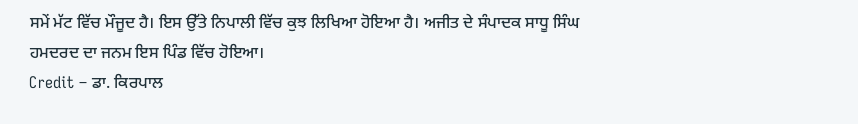ਸਮੇਂ ਮੱਟ ਵਿੱਚ ਮੌਜੂਦ ਹੈ। ਇਸ ਉੱਤੇ ਨਿਪਾਲੀ ਵਿੱਚ ਕੁਝ ਲਿਖਿਆ ਹੋਇਆ ਹੈ। ਅਜੀਤ ਦੇ ਸੰਪਾਦਕ ਸਾਧੂ ਸਿੰਘ ਹਮਦਰਦ ਦਾ ਜਨਮ ਇਸ ਪਿੰਡ ਵਿੱਚ ਹੋਇਆ।
Credit – ਡਾ. ਕਿਰਪਾਲ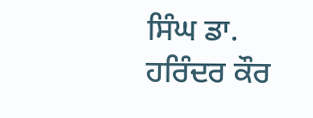ਸਿੰਘ ਡਾ. ਹਰਿੰਦਰ ਕੌਰ